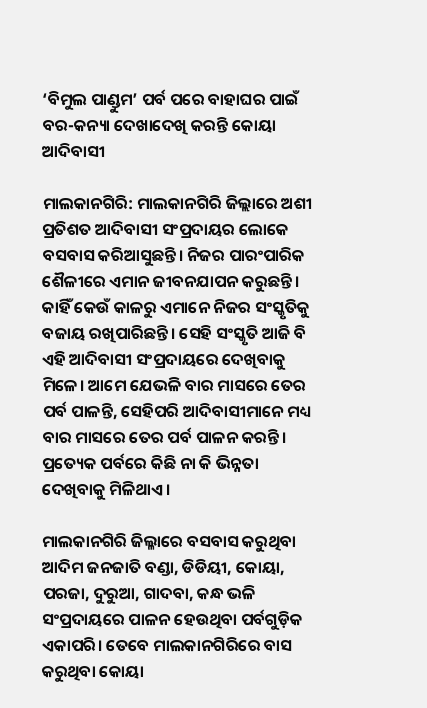‘ବିମୁଲ ପାଣ୍ଡୁମ’ ପର୍ବ ପରେ ବାହାଘର ପାଇଁ ବର-କନ୍ୟା ଦେଖାଦେଖି କରନ୍ତି କୋୟା ଆଦିବାସୀ

ମାଲକାନଗିରି: ମାଲକାନଗିରି ଜିଲ୍ଲାରେ ଅଶୀ ପ୍ରତିଶତ ଆଦିବାସୀ ସଂପ୍ରଦାୟର ଲୋକେ ବସବାସ କରିଆସୁଛନ୍ତି। ନିଜର ପାରଂପାରିକ ଶୈଳୀରେ ଏମାନ ଜୀବନଯାପନ କରୁଛନ୍ତି। କାହିଁ କେଉଁ କାଳରୁ ଏମାନେ ନିଜର ସଂସ୍କୃତିକୁ ବଜାୟ ରଖିପାରିଛନ୍ତି। ସେହି ସଂସ୍କୃତି ଆଜି ବି ଏହି ଆଦିବାସୀ ସଂପ୍ରଦାୟରେ ଦେଖିବାକୁ ମିଳେ। ଆମେ ଯେଭଳି ବାର ମାସରେ ତେର ପର୍ବ ପାଳନ୍ତି, ସେହିପରି ଆଦିବାସୀମାନେ ମଧ୍ୟ ବାର ମାସରେ ତେର ପର୍ବ ପାଳନ କରନ୍ତି। ପ୍ରତ୍ୟେକ ପର୍ବରେ କିଛି ନା କି ଭିନ୍ନତା ଦେଖିବାକୁ ମିଳିଥାଏ।

ମାଲକାନଗିରି ଜିଲ୍ଳାରେ ବସବାସ କରୁଥିବା ଆଦିମ ଜନଜାତି ବଣ୍ଡା, ଡିଡିୟୀ, କୋୟା, ପରଜା, ଦୁରୁଆ, ଗାଦବା, କନ୍ଧ ଭଳି ସଂପ୍ରଦାୟରେ ପାଳନ ହେଉଥିବା ପର୍ବଗୁଡ଼ିକ ଏକାପରି। ତେବେ ମାଲକାନଗିରିରେ ବାସ କରୁଥିବା କୋୟା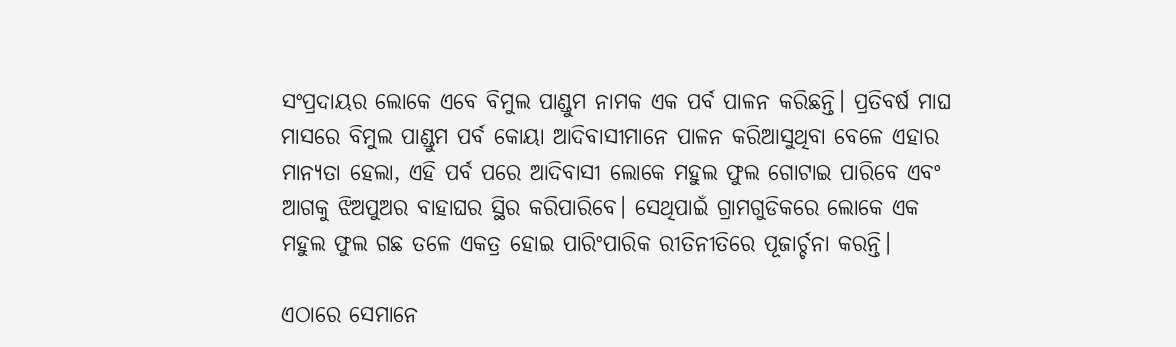ସଂପ୍ରଦାୟର ଲୋକେ ଏବେ ବିମୁଲ ପାଣ୍ଡୁମ ନାମକ ଏକ ପର୍ବ ପାଳନ କରିଛନ୍ତି। ପ୍ରତିବର୍ଷ ମାଘ ମାସରେ ବିମୁଲ ପାଣ୍ଡୁମ ପର୍ବ କୋୟା ଆଦିବାସୀମାନେ ପାଳନ କରିଆସୁଥିବା ବେଳେ ଏହାର ମାନ୍ୟତା ହେଲା, ଏହି ପର୍ବ ପରେ ଆଦିବାସୀ ଲୋକେ ମହୁଲ ଫୁଲ ଗୋଟାଇ ପାରିବେ ଏବଂ ଆଗକୁ ଝିଅପୁଅର ବାହାଘର ସ୍ଥିର କରିପାରିବେ। ସେଥିପାଇଁ ଗ୍ରାମଗୁଡିକରେ ଲୋକେ ଏକ ମହୁଲ ଫୁଲ ଗଛ ତଳେ ଏକତ୍ର ହୋଇ ପାରିଂପାରିକ ରୀତିନୀତିରେ ପୂଜାର୍ଚ୍ଚନା କରନ୍ତି।

ଏଠାରେ ସେମାନେ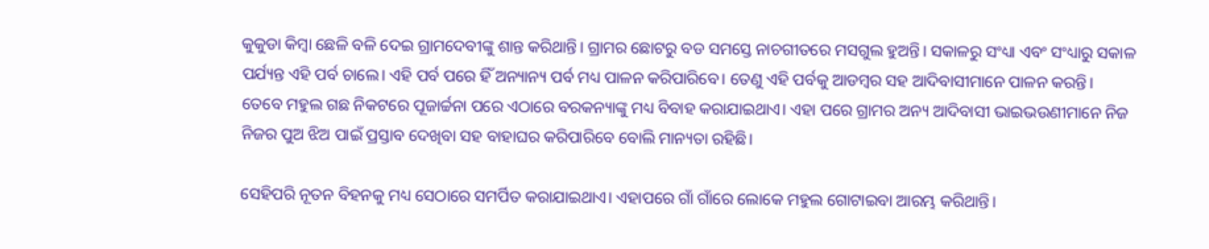କୁକୁଡା କିମ୍ବା ଛେଳି ବଳି ଦେଇ ଗ୍ରାମଦେବୀଙ୍କୁ ଶାନ୍ତ କରିଥାନ୍ତି। ଗ୍ରାମର ଛୋଟରୁ ବଡ ସମସ୍ତେ ନାଚଗୀତରେ ମସଗୁଲ ହୁଅନ୍ତି। ସକାଳରୁ ସଂଧ୍ୟା ଏବଂ ସଂଧ୍ୟାରୁ ସକାଳ ପର୍ଯ୍ୟନ୍ତ ଏହି ପର୍ବ ଚାଲେ। ଏହି ପର୍ବ ପରେ ହିଁ ଅନ୍ୟାନ୍ୟ ପର୍ବ ମଧ୍ୟ ପାଳନ କରିପାରିବେ। ତେଣୁ ଏହି ପର୍ବକୁ ଆଡମ୍ବର ସହ ଆଦିବାସୀମାନେ ପାଳନ କରନ୍ତି। ତେବେ ମହୁଲ ଗଛ ନିକଟରେ ପୂଜାର୍ଚ୍ଚନା ପରେ ଏଠାରେ ବରକନ୍ୟାଙ୍କୁ ମଧ୍ୟ ବିବାହ କରାଯାଇଥାଏ। ଏହା ପରେ ଗ୍ରାମର ଅନ୍ୟ ଆଦିବାସୀ ଭାଇଭଉଣୀମାନେ ନିଜ ନିଜର ପୁଅ ଝିଅ ପାଇଁ ପ୍ରସ୍ତାବ ଦେଖିବା ସହ ବାହାଘର କରିପାରିବେ ବୋଲି ମାନ୍ୟତା ରହିଛି।

ସେହିପରି ନୂତନ ବିହନକୁ ମଧ୍ୟ ସେଠାରେ ସମର୍ପିତ କରାଯାଇଥାଏ। ଏହାପରେ ଗାଁ ଗାଁରେ ଲୋକେ ମହୁଲ ଗୋଟାଇବା ଆରମ୍ଭ କରିଥାନ୍ତି।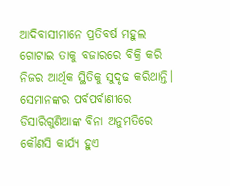ଆଦିବାସୀମାନେ ପ୍ରତିବର୍ଷ ମହୁଲ ଗୋଟାଇ ତାକୁ ବଜାରରେ ବିକ୍ରି କରି ନିଜର ଆର୍ଥିକ ସ୍ଥିତିକୁ ସୁଦୃଢ କରିଥାନ୍ତି। ସେମାନଙ୍କର ପର୍ବପର୍ବାଣୀରେ ଡିସାରିଗୁଣିଆଙ୍କ ବିନା ଅନୁମତିରେ କୌଣସି କାର୍ଯ୍ୟ ହୁଏ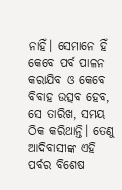ନାହିଁ। ସେମାନେ ହିଁ କେବେ ପର୍ବ ପାଳନ କରାଯିବ ଓ କେବେ ବିବାହ ଉତ୍ସବ ହେବ, ସେ ତାରିଖ, ସମୟ ଠିକ କରିଥାନ୍ତି। ତେଣୁ ଆଦିବାସୀଙ୍କ ଏହି ପର୍ବର ବିଶେଷ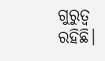ଗୁରୁତ୍ବ ରହିଛି।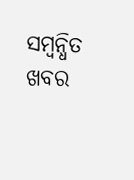ସମ୍ବନ୍ଧିତ ଖବର